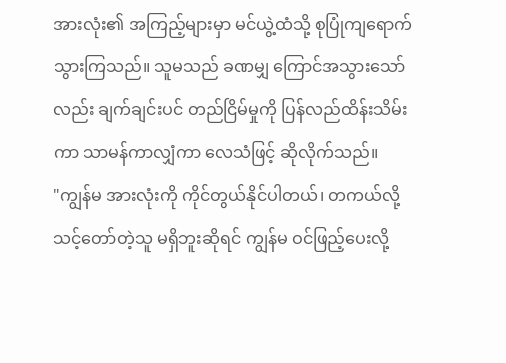အားလုံး၏ အကြည့်များမှာ မင်ယွဲ့ထံသို့ စုပြုံကျရောက်သွားကြသည်။ သူမသည် ခဏမျှ ကြောင်အသွားသော်လည်း ချက်ချင်းပင် တည်ငြိမ်မှုကို ပြန်လည်ထိန်းသိမ်းကာ သာမန်ကာလျှံကာ လေသံဖြင့် ဆိုလိုက်သည်။
"ကျွန်မ အားလုံးကို ကိုင်တွယ်နိုင်ပါတယ်၊ တကယ်လို့ သင့်တော်တဲ့သူ မရှိဘူးဆိုရင် ကျွန်မ ဝင်ဖြည့်ပေးလို့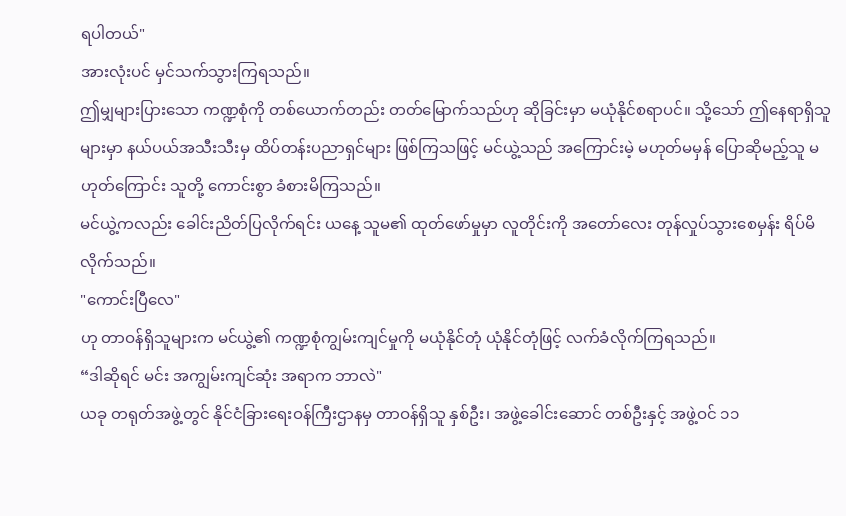ရပါတယ်"
အားလုံးပင် မှင်သက်သွားကြရသည်။
ဤမျှများပြားသော ကဏ္ဍစုံကို တစ်ယောက်တည်း တတ်မြောက်သည်ဟု ဆိုခြင်းမှာ မယုံနိုင်စရာပင်။ သို့သော် ဤနေရာရှိသူများမှာ နယ်ပယ်အသီးသီးမှ ထိပ်တန်းပညာရှင်များ ဖြစ်ကြသဖြင့် မင်ယွဲ့သည် အကြောင်းမဲ့ မဟုတ်မမှန် ပြောဆိုမည့်သူ မဟုတ်ကြောင်း သူတို့ ကောင်းစွာ ခံစားမိကြသည်။
မင်ယွဲ့ကလည်း ခေါင်းညိတ်ပြလိုက်ရင်း ယနေ့ သူမ၏ ထုတ်ဖော်မှုမှာ လူတိုင်းကို အတော်လေး တုန်လှုပ်သွားစေမှန်း ရိပ်မိလိုက်သည်။
"ကောင်းပြီလေ"
ဟု တာဝန်ရှိသူများက မင်ယွဲ့၏ ကဏ္ဍစုံကျွမ်းကျင်မှုကို မယုံနိုင်တုံ ယုံနိုင်တုံဖြင့် လက်ခံလိုက်ကြရသည်။
“ဒါဆိုရင် မင်း အကျွမ်းကျင်ဆုံး အရာက ဘာလဲ"
ယခု တရုတ်အဖွဲ့တွင် နိုင်ငံခြားရေးဝန်ကြီးဌာနမှ တာဝန်ရှိသူ နှစ်ဦး၊ အဖွဲ့ခေါင်းဆောင် တစ်ဦးနှင့် အဖွဲ့ဝင် ၁၁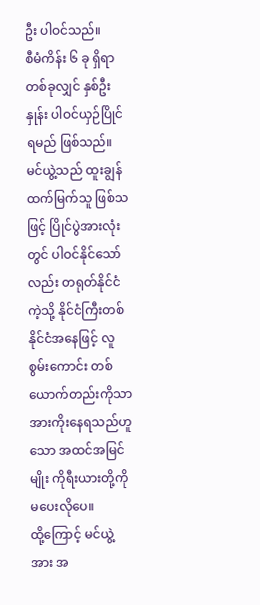ဦး ပါဝင်သည်။
စီမံကိန်း ၆ ခု ရှိရာ တစ်ခုလျှင် နှစ်ဦးနှုန်း ပါဝင်ယှဉ်ပြိုင်ရမည် ဖြစ်သည်။
မင်ယွဲ့သည် ထူးချွန်ထက်မြက်သူ ဖြစ်သဖြင့် ပြိုင်ပွဲအားလုံးတွင် ပါဝင်နိုင်သော်လည်း တရုတ်နိုင်ငံကဲ့သို့ နိုင်ငံကြီးတစ်နိုင်ငံအနေဖြင့် လူစွမ်းကောင်း တစ်ယောက်တည်းကိုသာ အားကိုးနေရသည်ဟူသော အထင်အမြင်မျိုး ကိုရီးယားတို့ကို မပေးလိုပေ။
ထို့ကြောင့် မင်ယွဲ့အား အ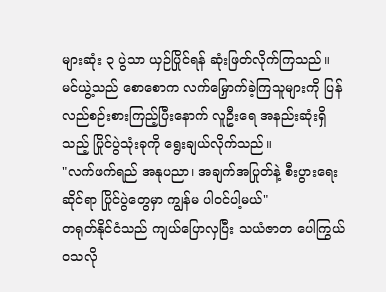များဆုံး ၃ ပွဲသာ ယှဉ်ပြိုင်ရန် ဆုံးဖြတ်လိုက်ကြသည်။
မင်ယွဲ့သည် စောစောက လက်မြှောက်ခဲ့ကြသူများကို ပြန်လည်စဉ်းစားကြည့်ပြီးနောက် လူဦးရေ အနည်းဆုံးရှိသည့် ပြိုင်ပွဲသုံးခုကို ရွေးချယ်လိုက်သည်။
"လက်ဖက်ရည် အနုပညာ၊ အချက်အပြုတ်နဲ့ စီးပွားရေးဆိုင်ရာ ပြိုင်ပွဲတွေမှာ ကျွန်မ ပါဝင်ပါ့မယ်"
တရုတ်နိုင်ငံသည် ကျယ်ပြောလှပြီး သယံဇာတ ပေါကြွယ်ဝသလို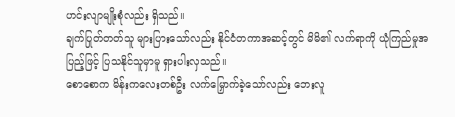ဟင်းလျာမျိုးစုံလည်း ရှိသည်။
ချက်ပြုတ်တတ်သူ များပြားသော်လည်း နိုင်ငံတကာအဆင့်တွင် မိမိ၏ လက်ရာကို ယုံကြည်မှုအပြည့်ဖြင့် ပြသနိုင်သူမှာမူ ရှားပါးလှသည်။
စောစောက မိန်းကလေးတစ်ဦး လက်မြှောက်ခဲ့သော်လည်း ဘေးလူ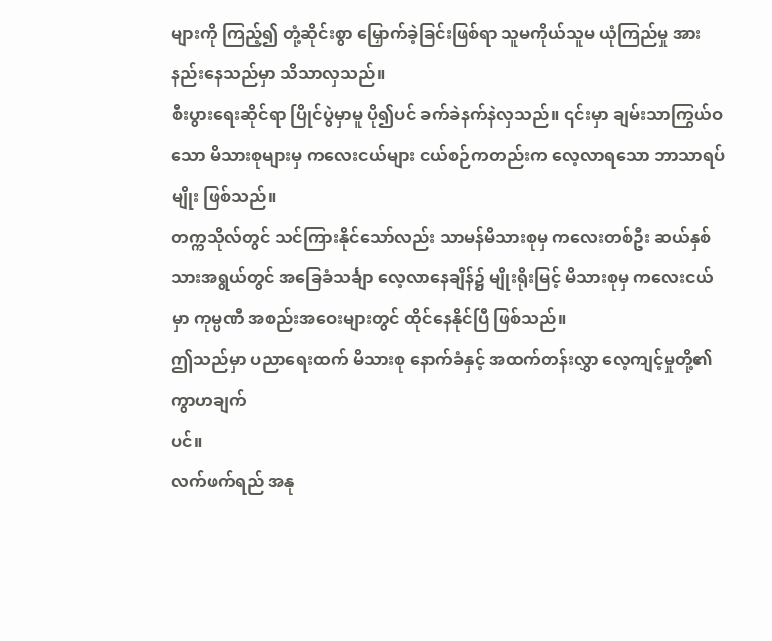များကို ကြည့်၍ တုံ့ဆိုင်းစွာ မြှောက်ခဲ့ခြင်းဖြစ်ရာ သူမကိုယ်သူမ ယုံကြည်မှု အားနည်းနေသည်မှာ သိသာလှသည်။
စီးပွားရေးဆိုင်ရာ ပြိုင်ပွဲမှာမူ ပို၍ပင် ခက်ခဲနက်နဲလှသည်။ ၎င်းမှာ ချမ်းသာကြွယ်ဝသော မိသားစုများမှ ကလေးငယ်များ ငယ်စဉ်ကတည်းက လေ့လာရသော ဘာသာရပ်မျိုး ဖြစ်သည်။
တက္ကသိုလ်တွင် သင်ကြားနိုင်သော်လည်း သာမန်မိသားစုမှ ကလေးတစ်ဦး ဆယ်နှစ်သားအရွယ်တွင် အခြေခံသင်္ချာ လေ့လာနေချိန်၌ မျိုးရိုးမြင့် မိသားစုမှ ကလေးငယ်မှာ ကုမ္ပဏီ အစည်းအဝေးများတွင် ထိုင်နေနိုင်ပြီ ဖြစ်သည်။
ဤသည်မှာ ပညာရေးထက် မိသားစု နောက်ခံနှင့် အထက်တန်းလွှာ လေ့ကျင့်မှုတို့၏ ကွာဟချက်
ပင်။
လက်ဖက်ရည် အနု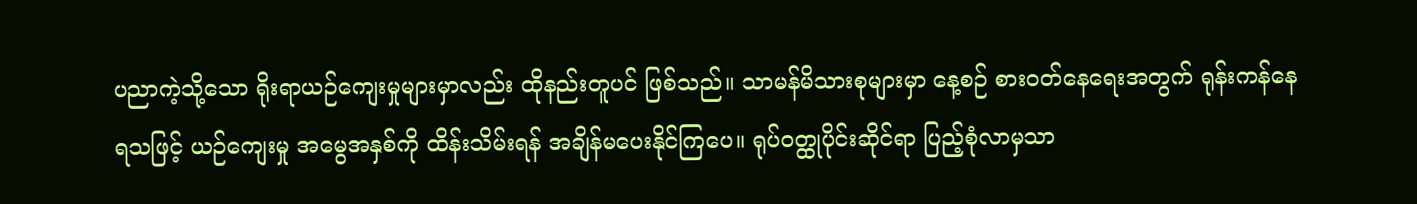ပညာကဲ့သို့သော ရိုးရာယဉ်ကျေးမှုများမှာလည်း ထိုနည်းတူပင် ဖြစ်သည်။ သာမန်မိသားစုများမှာ နေ့စဉ် စားဝတ်နေရေးအတွက် ရုန်းကန်နေရသဖြင့် ယဉ်ကျေးမှု အမွေအနှစ်ကို ထိန်းသိမ်းရန် အချိန်မပေးနိုင်ကြပေ။ ရုပ်ဝတ္ထုပိုင်းဆိုင်ရာ ပြည့်စုံလာမှသာ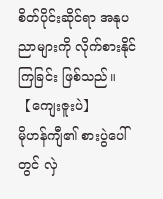စိတ်ပိုင်းဆိုင်ရာ အနုပညာများကို လိုက်စားနိုင်ကြခြင်း ဖြစ်သည်။
【ကျေးဇူးပဲ】
မိုဟန်ကျီ၏ စားပွဲပေါ်တွင် လှဲ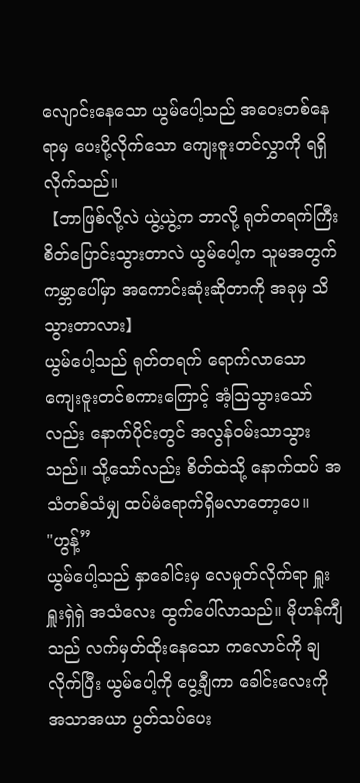လျောင်းနေသော ယွမ်ပေါ့သည် အဝေးတစ်နေရာမှ ပေးပို့လိုက်သော ကျေးဇူးတင်လွှာကို ရရှိလိုက်သည်။
【ဘာဖြစ်လို့လဲ ယွဲ့ယွဲ့က ဘာလို့ ရုတ်တရက်ကြီး စိတ်ပြောင်းသွားတာလဲ ယွမ်ပေါ့က သူမအတွက် ကမ္ဘာပေါ်မှာ အကောင်းဆုံးဆိုတာကို အခုမှ သိသွားတာလား】
ယွမ်ပေါ့သည် ရုတ်တရက် ရောက်လာသော ကျေးဇူးတင်စကားကြောင့် အံ့သြသွားသော်လည်း နောက်ပိုင်းတွင် အလွန်ဝမ်းသာသွားသည်။ သို့သော်လည်း စိတ်ထဲသို့ နောက်ထပ် အသံတစ်သံမျှ ထပ်မံရောက်ရှိမလာတော့ပေ။
"ဟွန့်”
ယွမ်ပေါ့သည် နှာခေါင်းမှ လေမှုတ်လိုက်ရာ ရှူးရှူးရှဲရှဲ အသံလေး ထွက်ပေါ်လာသည်။ မိုဟန်ကျီသည် လက်မှတ်ထိုးနေသော ကလောင်ကို ချလိုက်ပြီး ယွမ်ပေါ့ကို ပွေ့ချီကာ ခေါင်းလေးကို အသာအယာ ပွတ်သပ်ပေး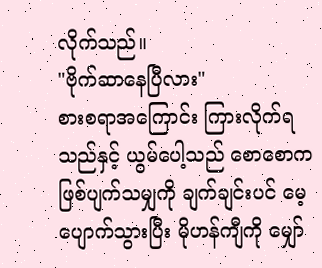လိုက်သည်။
"ဗိုက်ဆာနေပြီလား"
စားစရာအကြောင်း ကြားလိုက်ရသည်နှင့် ယွမ်ပေါ့သည် စောစောက ဖြစ်ပျက်သမျှကို ချက်ချင်းပင် မေ့ပျောက်သွားပြီး မိုဟန်ကျီကို မျှော်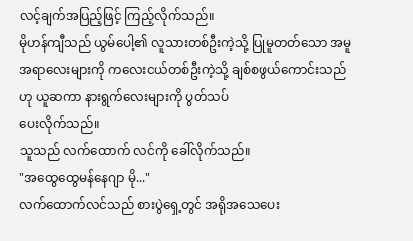လင့်ချက်အပြည့်ဖြင့် ကြည့်လိုက်သည်။
မိုဟန်ကျီသည် ယွမ်ပေါ့၏ လူသားတစ်ဦးကဲ့သို့ ပြုမူတတ်သော အမူအရာလေးများကို ကလေးငယ်တစ်ဦးကဲ့သို့ ချစ်စဖွယ်ကောင်းသည်ဟု ယူဆကာ နားရွက်လေးများကို ပွတ်သပ်
ပေးလိုက်သည်။
သူသည် လက်ထောက် လင်ကို ခေါ်လိုက်သည်။
"အထွေထွေမန်နေဂျာ မို..."
လက်ထောက်လင်သည် စားပွဲရှေ့တွင် အရိုအသေပေး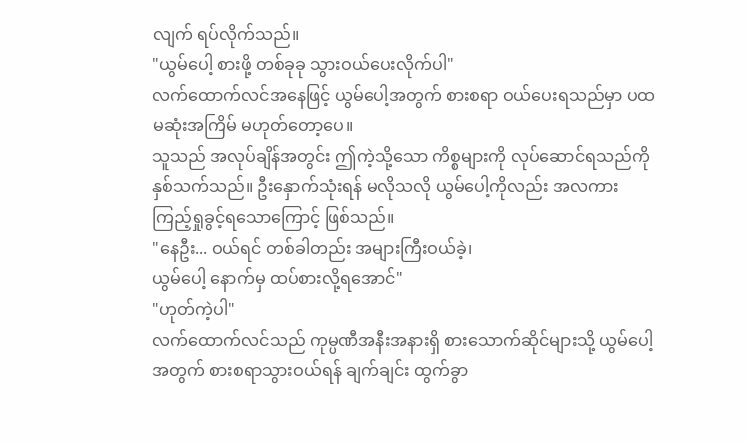လျက် ရပ်လိုက်သည်။
"ယွမ်ပေါ့ စားဖို့ တစ်ခုခု သွားဝယ်ပေးလိုက်ပါ"
လက်ထောက်လင်အနေဖြင့် ယွမ်ပေါ့အတွက် စားစရာ ဝယ်ပေးရသည်မှာ ပထမဆုံးအကြိမ် မဟုတ်တော့ပေ။
သူသည် အလုပ်ချိန်အတွင်း ဤကဲ့သို့သော ကိစ္စများကို လုပ်ဆောင်ရသည်ကို နှစ်သက်သည်။ ဦးနှောက်သုံးရန် မလိုသလို ယွမ်ပေါ့ကိုလည်း အလကား ကြည့်ရှုခွင့်ရသောကြောင့် ဖြစ်သည်။
"နေဦး... ဝယ်ရင် တစ်ခါတည်း အများကြီးဝယ်ခဲ့၊
ယွမ်ပေါ့ နောက်မှ ထပ်စားလို့ရအောင်"
"ဟုတ်ကဲ့ပါ"
လက်ထောက်လင်သည် ကုမ္ပဏီအနီးအနားရှိ စားသောက်ဆိုင်များသို့ ယွမ်ပေါ့အတွက် စားစရာသွားဝယ်ရန် ချက်ချင်း ထွက်ခွာ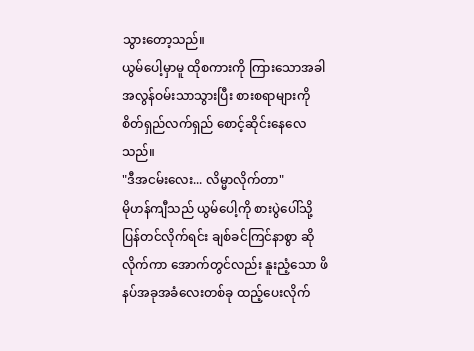သွားတော့သည်။
ယွမ်ပေါ့မှာမူ ထိုစကားကို ကြားသောအခါ အလွန်ဝမ်းသာသွားပြီး စားစရာများကို စိတ်ရှည်လက်ရှည် စောင့်ဆိုင်းနေလေသည်။
"ဒီအငမ်းလေး... လိမ္မာလိုက်တာ"
မိုဟန်ကျီသည် ယွမ်ပေါ့ကို စားပွဲပေါ်သို့ ပြန်တင်လိုက်ရင်း ချစ်ခင်ကြင်နာစွာ ဆိုလိုက်ကာ အောက်တွင်လည်း နူးညံ့သော ဖိနပ်အခုအခံလေးတစ်ခု ထည့်ပေးလိုက်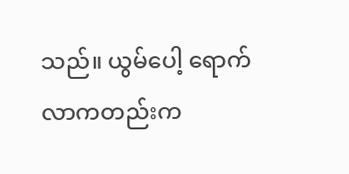သည်။ ယွမ်ပေါ့ ရောက်လာကတည်းက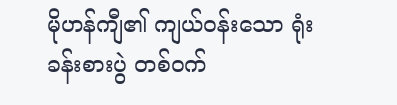မိုဟန်ကျီ၏ ကျယ်ဝန်းသော ရုံးခန်းစားပွဲ တစ်ဝက်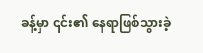ခန့်မှာ ၎င်း၏ နေရာဖြစ်သွားခဲ့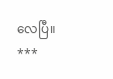လေပြီ။
***